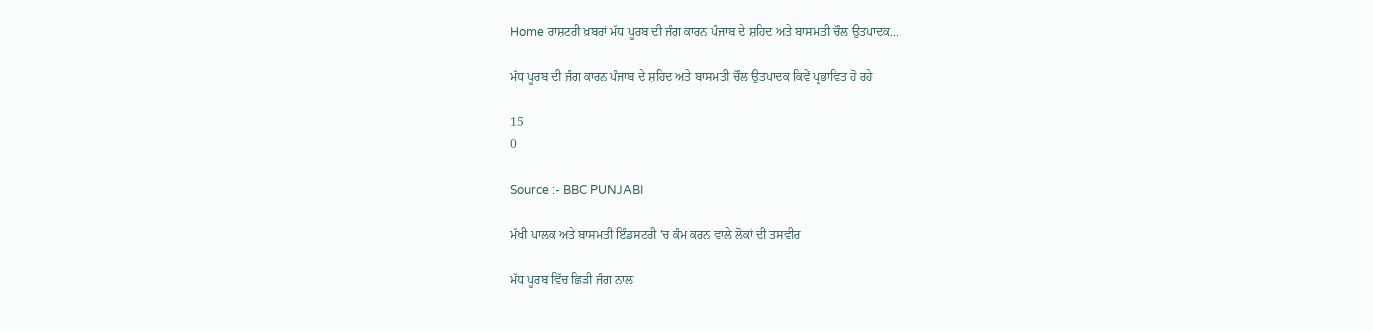Home ਰਾਸ਼ਟਰੀ ਖ਼ਬਰਾਂ ਮੱਧ ਪੂਰਬ ਦੀ ਜੰਗ ਕਾਰਨ ਪੰਜਾਬ ਦੇ ਸ਼ਹਿਦ ਅਤੇ ਬਾਸਮਤੀ ਚੌਲ ਉਤਪਾਦਕ...

ਮੱਧ ਪੂਰਬ ਦੀ ਜੰਗ ਕਾਰਨ ਪੰਜਾਬ ਦੇ ਸ਼ਹਿਦ ਅਤੇ ਬਾਸਮਤੀ ਚੌਲ ਉਤਪਾਦਕ ਕਿਵੇਂ ਪ੍ਰਭਾਵਿਤ ਹੋ ਰਹੇ

15
0

Source :- BBC PUNJABI

ਮੱਖੀ ਪਾਲਕ ਅਤੇ ਬਾਸਮਤੀ ਇੰਡਸਟਰੀ 'ਚ ਕੰਮ ਕਰਨ ਵਾਲੇ ਲੋਕਾਂ ਦੀ ਤਸਵੀਰ

ਮੱਧ ਪੂਰਬ ਵਿੱਚ ਛਿੜੀ ਜੰਗ ਨਾਲ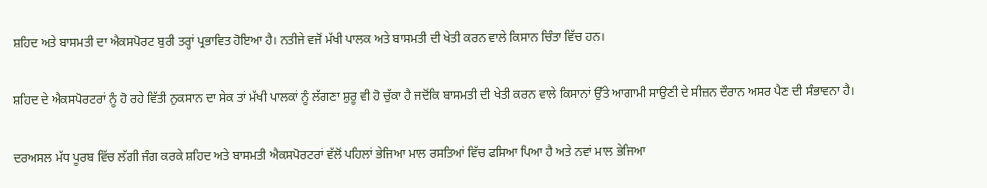ਸ਼ਹਿਦ ਅਤੇ ਬਾਸਮਤੀ ਦਾ ਐਕਸਪੋਰਟ ਬੁਰੀ ਤਰ੍ਹਾਂ ਪ੍ਰਭਾਵਿਤ ਹੋਇਆ ਹੈ। ਨਤੀਜੇ ਵਜੋਂ ਮੱਖੀ ਪਾਲਕ ਅਤੇ ਬਾਸਮਤੀ ਦੀ ਖੇਤੀ ਕਰਨ ਵਾਲੇ ਕਿਸਾਨ ਚਿੰਤਾ ਵਿੱਚ ਹਨ।

ਸ਼ਹਿਦ ਦੇ ਐਕਸਪੋਰਟਰਾਂ ਨੂੰ ਹੋ ਰਹੇ ਵਿੱਤੀ ਨੁਕਸਾਨ ਦਾ ਸੇਕ ਤਾਂ ਮੱਖੀ ਪਾਲਕਾਂ ਨੂੰ ਲੱਗਣਾ ਸ਼ੁਰੂ ਵੀ ਹੋ ਚੁੱਕਾ ਹੈ ਜਦੋਂਕਿ ਬਾਸਮਤੀ ਦੀ ਖੇਤੀ ਕਰਨ ਵਾਲੇ ਕਿਸਾਨਾਂ ਉੱਤੇ ਆਗਾਮੀ ਸਾਉਣੀ ਦੇ ਸੀਜ਼ਨ ਦੌਰਾਨ ਅਸਰ ਪੈਣ ਦੀ ਸੰਭਾਵਨਾ ਹੈ।

ਦਰਅਸਲ ਮੱਧ ਪੂਰਬ ਵਿੱਚ ਲੱਗੀ ਜੰਗ ਕਰਕੇ ਸ਼ਹਿਦ ਅਤੇ ਬਾਸਮਤੀ ਐਕਸਪੋਰਟਰਾਂ ਵੱਲੋਂ ਪਹਿਲਾਂ ਭੇਜਿਆ ਮਾਲ ਰਸਤਿਆਂ ਵਿੱਚ ਫਸਿਆ ਪਿਆ ਹੈ ਅਤੇ ਨਵਾਂ ਮਾਲ ਭੇਜਿਆ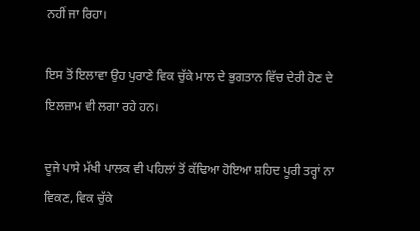ਨਹੀਂ ਜਾ ਰਿਹਾ।

ਇਸ ਤੋਂ ਇਲਾਵਾ ਉਹ ਪੁਰਾਣੇ ਵਿਕ ਚੁੱਕੇ ਮਾਲ ਦੇ ਭੁਗਤਾਨ ਵਿੱਚ ਦੇਰੀ ਹੋਣ ਦੇ ਇਲਜ਼ਾਮ ਵੀ ਲਗਾ ਰਹੇ ਹਨ।

ਦੂਜੇ ਪਾਸੇ ਮੱਖੀ ਪਾਲਕ ਵੀ ਪਹਿਲਾਂ ਤੋਂ ਕੱਢਿਆ ਹੋਇਆ ਸ਼ਹਿਦ ਪੂਰੀ ਤਰ੍ਹਾਂ ਨਾ ਵਿਕਣ, ਵਿਕ ਚੁੱਕੇ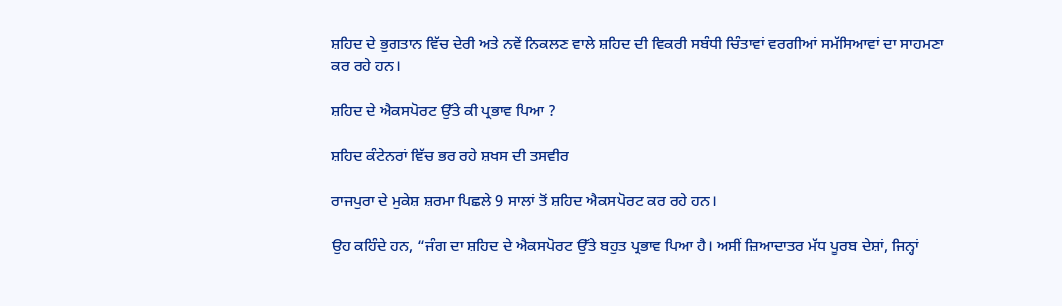ਸ਼ਹਿਦ ਦੇ ਭੁਗਤਾਨ ਵਿੱਚ ਦੇਰੀ ਅਤੇ ਨਵੇਂ ਨਿਕਲਣ ਵਾਲੇ ਸ਼ਹਿਦ ਦੀ ਵਿਕਰੀ ਸਬੰਧੀ ਚਿੰਤਾਵਾਂ ਵਰਗੀਆਂ ਸਮੱਸਿਆਵਾਂ ਦਾ ਸਾਹਮਣਾ ਕਰ ਰਹੇ ਹਨ।

ਸ਼ਹਿਦ ਦੇ ਐਕਸਪੋਰਟ ਉੱਤੇ ਕੀ ਪ੍ਰਭਾਵ ਪਿਆ ?

ਸ਼ਹਿਦ ਕੰਟੇਨਰਾਂ ਵਿੱਚ ਭਰ ਰਹੇ ਸ਼ਖਸ ਦੀ ਤਸਵੀਰ

ਰਾਜਪੁਰਾ ਦੇ ਮੁਕੇਸ਼ ਸ਼ਰਮਾ ਪਿਛਲੇ 9 ਸਾਲਾਂ ਤੋਂ ਸ਼ਹਿਦ ਐਕਸਪੋਰਟ ਕਰ ਰਹੇ ਹਨ।

ਉਹ ਕਹਿੰਦੇ ਹਨ, “ਜੰਗ ਦਾ ਸ਼ਹਿਦ ਦੇ ਐਕਸਪੋਰਟ ਉੱਤੇ ਬਹੁਤ ਪ੍ਰਭਾਵ ਪਿਆ ਹੈ। ਅਸੀਂ ਜ਼ਿਆਦਾਤਰ ਮੱਧ ਪੂਰਬ ਦੇਸ਼ਾਂ, ਜਿਨ੍ਹਾਂ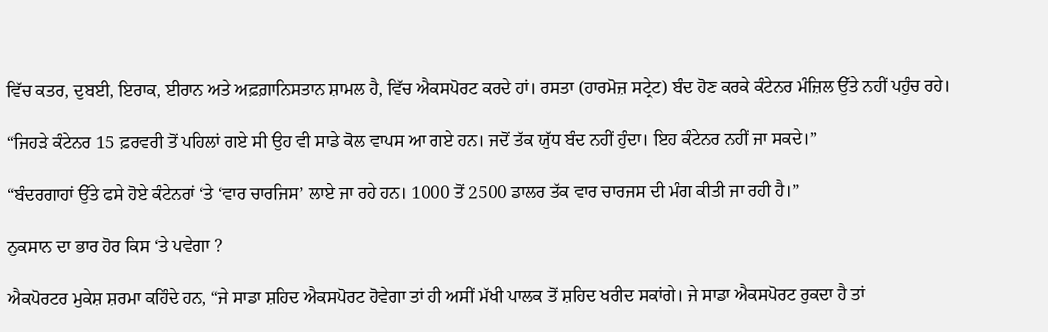ਵਿੱਚ ਕਤਰ, ਦੁਬਈ, ਇਰਾਕ, ਈਰਾਨ ਅਤੇ ਅਫ਼ਗ਼ਾਨਿਸਤਾਨ ਸ਼ਾਮਲ ਹੈ, ਵਿੱਚ ਐਕਸਪੋਰਟ ਕਰਦੇ ਹਾਂ। ਰਸਤਾ (ਹਾਰਮੋਜ਼ ਸਟ੍ਰੇਟ) ਬੰਦ ਹੋਣ ਕਰਕੇ ਕੰਟੇਨਰ ਮੰਜ਼ਿਲ ਉੱਤੇ ਨਹੀਂ ਪਹੁੰਚ ਰਹੇ।

“ਜਿਹੜੇ ਕੰਟੇਨਰ 15 ਫ਼ਰਵਰੀ ਤੋਂ ਪਹਿਲਾਂ ਗਏ ਸੀ ਉਹ ਵੀ ਸਾਡੇ ਕੋਲ ਵਾਪਸ ਆ ਗਏ ਹਨ। ਜਦੋਂ ਤੱਕ ਯੁੱਧ ਬੰਦ ਨਹੀਂ ਹੁੰਦਾ। ਇਹ ਕੰਟੇਨਰ ਨਹੀਂ ਜਾ ਸਕਦੇ।”

“ਬੰਦਰਗਾਹਾਂ ਉੱਤੇ ਫਸੇ ਹੋਏ ਕੰਟੇਨਰਾਂ ‘ਤੇ ‘ਵਾਰ ਚਾਰਜਿਸ’ ਲਾਏ ਜਾ ਰਹੇ ਹਨ। 1000 ਤੋਂ 2500 ਡਾਲਰ ਤੱਕ ਵਾਰ ਚਾਰਜਸ ਦੀ ਮੰਗ ਕੀਤੀ ਜਾ ਰਹੀ ਹੈ।”

ਨੁਕਸਾਨ ਦਾ ਭਾਰ ਹੋਰ ਕਿਸ ‘ਤੇ ਪਵੇਗਾ ?

ਐਕਪੋਰਟਰ ਮੁਕੇਸ਼ ਸ਼ਰਮਾ ਕਹਿੰਦੇ ਹਨ, “ਜੇ ਸਾਡਾ ਸ਼ਹਿਦ ਐਕਸਪੋਰਟ ਹੋਵੇਗਾ ਤਾਂ ਹੀ ਅਸੀਂ ਮੱਖੀ ਪਾਲਕ ਤੋਂ ਸ਼ਹਿਦ ਖਰੀਦ ਸਕਾਂਗੇ। ਜੇ ਸਾਡਾ ਐਕਸਪੋਰਟ ਰੁਕਦਾ ਹੈ ਤਾਂ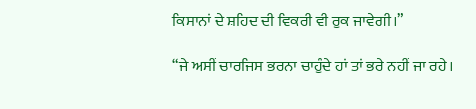ਕਿਸਾਨਾਂ ਦੇ ਸ਼ਹਿਦ ਦੀ ਵਿਕਰੀ ਵੀ ਰੁਕ ਜਾਵੇਗੀ।”

“ਜੇ ਅਸੀਂ ਚਾਰਜਿਸ ਭਰਨਾ ਚਾਹੁੰਦੇ ਹਾਂ ਤਾਂ ਭਰੇ ਨਹੀਂ ਜਾ ਰਹੇ।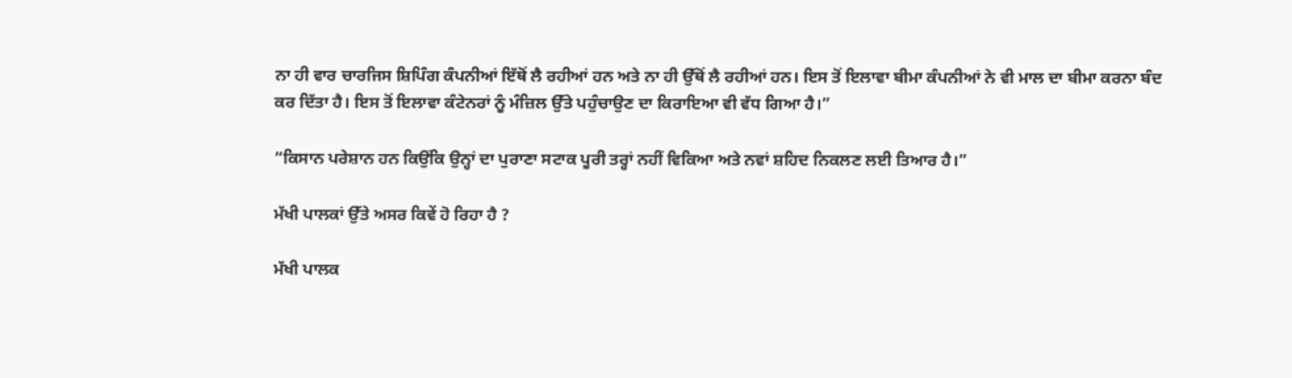ਨਾ ਹੀ ਵਾਰ ਚਾਰਜਿਸ ਸ਼ਿਪਿੰਗ ਕੰਪਨੀਆਂ ਇੱਥੋਂ ਲੈ ਰਹੀਆਂ ਹਨ ਅਤੇ ਨਾ ਹੀ ਉੱਥੋਂ ਲੈ ਰਹੀਆਂ ਹਨ। ਇਸ ਤੋਂ ਇਲਾਵਾ ਬੀਮਾ ਕੰਪਨੀਆਂ ਨੇ ਵੀ ਮਾਲ ਦਾ ਬੀਮਾ ਕਰਨਾ ਬੰਦ ਕਰ ਦਿੱਤਾ ਹੈ। ਇਸ ਤੋਂ ਇਲਾਵਾ ਕੰਟੇਨਰਾਂ ਨੂੰ ਮੰਜ਼ਿਲ ਉੱਤੇ ਪਹੁੰਚਾਉਣ ਦਾ ਕਿਰਾਇਆ ਵੀ ਵੱਧ ਗਿਆ ਹੈ।”

“ਕਿਸਾਨ ਪਰੇਸ਼ਾਨ ਹਨ ਕਿਉਂਕਿ ਉਨ੍ਹਾਂ ਦਾ ਪੁਰਾਣਾ ਸਟਾਕ ਪੂਰੀ ਤਰ੍ਹਾਂ ਨਹੀਂ ਵਿਕਿਆ ਅਤੇ ਨਵਾਂ ਸ਼ਹਿਦ ਨਿਕਲਣ ਲਈ ਤਿਆਰ ਹੈ।”

ਮੱਖੀ ਪਾਲਕਾਂ ਉੱਤੇ ਅਸਰ ਕਿਵੇਂ ਹੋ ਰਿਹਾ ਹੈ ?

ਮੱਖੀ ਪਾਲਕ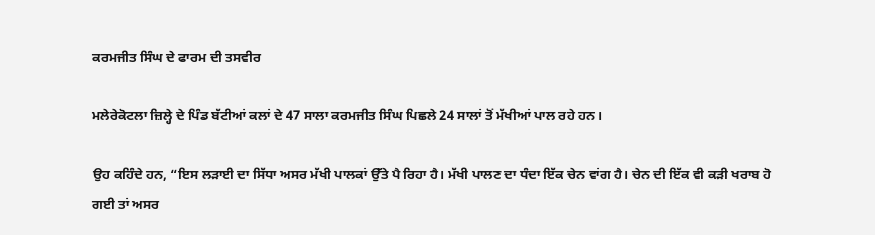ਕਰਮਜੀਤ ਸਿੰਘ ਦੇ ਫਾਰਮ ਦੀ ਤਸਵੀਰ

ਮਲੇਰੇਕੋਟਲਾ ਜ਼ਿਲ੍ਹੇ ਦੇ ਪਿੰਡ ਬੱਟੀਆਂ ਕਲਾਂ ਦੇ 47 ਸਾਲਾ ਕਰਮਜੀਤ ਸਿੰਘ ਪਿਛਲੇ 24 ਸਾਲਾਂ ਤੋਂ ਮੱਖੀਆਂ ਪਾਲ ਰਹੇ ਹਨ।

ਉਹ ਕਹਿੰਦੇ ਹਨ, “ਇਸ ਲੜਾਈ ਦਾ ਸਿੱਧਾ ਅਸਰ ਮੱਖੀ ਪਾਲਕਾਂ ਉੱਤੇ ਪੈ ਰਿਹਾ ਹੈ। ਮੱਖੀ ਪਾਲਣ ਦਾ ਧੰਦਾ ਇੱਕ ਚੇਨ ਵਾਂਗ ਹੈ। ਚੇਨ ਦੀ ਇੱਕ ਵੀ ਕੜੀ ਖਰਾਬ ਹੋ ਗਈ ਤਾਂ ਅਸਰ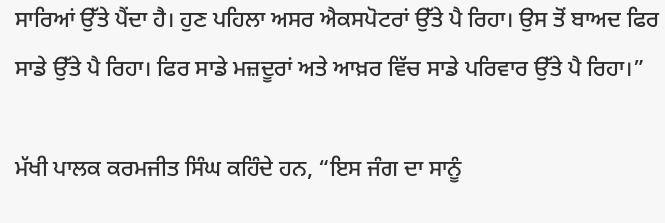ਸਾਰਿਆਂ ਉੱਤੇ ਪੈਂਦਾ ਹੈ। ਹੁਣ ਪਹਿਲਾ ਅਸਰ ਐਕਸਪੋਟਰਾਂ ਉੱਤੇ ਪੈ ਰਿਹਾ। ਉਸ ਤੋਂ ਬਾਅਦ ਫਿਰ ਸਾਡੇ ਉੱਤੇ ਪੈ ਰਿਹਾ। ਫਿਰ ਸਾਡੇ ਮਜ਼ਦੂਰਾਂ ਅਤੇ ਆਖ਼ਰ ਵਿੱਚ ਸਾਡੇ ਪਰਿਵਾਰ ਉੱਤੇ ਪੈ ਰਿਹਾ।”

ਮੱਖੀ ਪਾਲਕ ਕਰਮਜੀਤ ਸਿੰਘ ਕਹਿੰਦੇ ਹਨ, “ਇਸ ਜੰਗ ਦਾ ਸਾਨੂੰ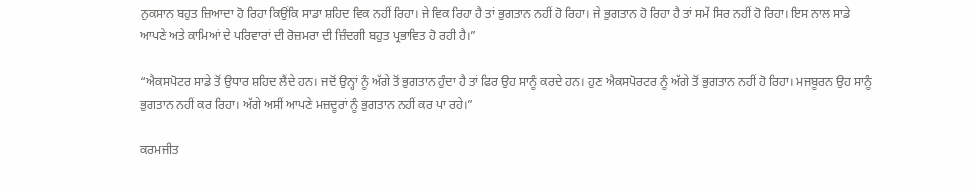ਨੁਕਸਾਨ ਬਹੁਤ ਜ਼ਿਆਦਾ ਹੋ ਰਿਹਾ ਕਿਉਂਕਿ ਸਾਡਾ ਸ਼ਹਿਦ ਵਿਕ ਨਹੀਂ ਰਿਹਾ। ਜੇ ਵਿਕ ਰਿਹਾ ਹੈ ਤਾਂ ਭੁਗਤਾਨ ਨਹੀਂ ਹੋ ਰਿਹਾ। ਜੇ ਭੁਗਤਾਨ ਹੋ ਰਿਹਾ ਹੈ ਤਾਂ ਸਮੇਂ ਸਿਰ ਨਹੀਂ ਹੋ ਰਿਹਾ। ਇਸ ਨਾਲ ਸਾਡੇ ਆਪਣੇ ਅਤੇ ਕਾਮਿਆਂ ਦੇ ਪਰਿਵਾਰਾਂ ਦੀ ਰੋਜ਼ਮਰਾ ਦੀ ਜ਼ਿੰਦਗੀ ਬਹੁਤ ਪ੍ਰਭਾਵਿਤ ਹੋ ਰਹੀ ਹੈ।”

“ਐਕਸਪੋਟਰ ਸਾਡੇ ਤੋਂ ਉਧਾਰ ਸ਼ਹਿਦ ਲੈਂਦੇ ਹਨ। ਜਦੋਂ ਉਨ੍ਹਾਂ ਨੂੰ ਅੱਗੇ ਤੋਂ ਭੁਗਤਾਨ ਹੁੰਦਾ ਹੈ ਤਾਂ ਫਿਰ ਉਹ ਸਾਨੂੰ ਕਰਦੇ ਹਨ। ਹੁਣ ਐਕਸਪੋਰਟਰ ਨੂੰ ਅੱਗੇ ਤੋਂ ਭੁਗਤਾਨ ਨਹੀਂ ਹੋ ਰਿਹਾ। ਮਜਬੂਰਨ ਉਹ ਸਾਨੂੰ ਭੁਗਤਾਨ ਨਹੀਂ ਕਰ ਰਿਹਾ। ਅੱਗੇ ਅਸੀਂ ਆਪਣੇ ਮਜ਼ਦੂਰਾਂ ਨੂੰ ਭੁਗਤਾਨ ਨਹੀਂ ਕਰ ਪਾ ਰਹੇ।”

ਕਰਮਜੀਤ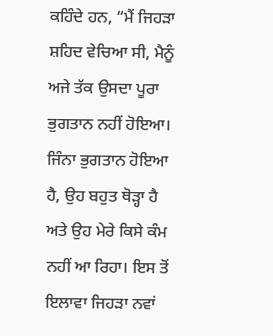ਕਹਿੰਦੇ ਹਨ, “ਮੈਂ ਜਿਹੜਾ ਸ਼ਹਿਦ ਵੇਚਿਆ ਸੀ, ਮੈਨੂੰ ਅਜੇ ਤੱਕ ਉਸਦਾ ਪੂਰਾ ਭੁਗਤਾਨ ਨਹੀਂ ਹੋਇਆ। ਜਿੰਨਾ ਭੁਗਤਾਨ ਹੋਇਆ ਹੈ, ਉਹ ਬਹੁਤ ਥੋੜ੍ਹਾ ਹੈ ਅਤੇ ਉਹ ਮੇਰੇ ਕਿਸੇ ਕੰਮ ਨਹੀਂ ਆ ਰਿਹਾ। ਇਸ ਤੋਂ ਇਲਾਵਾ ਜਿਹੜਾ ਨਵਾਂ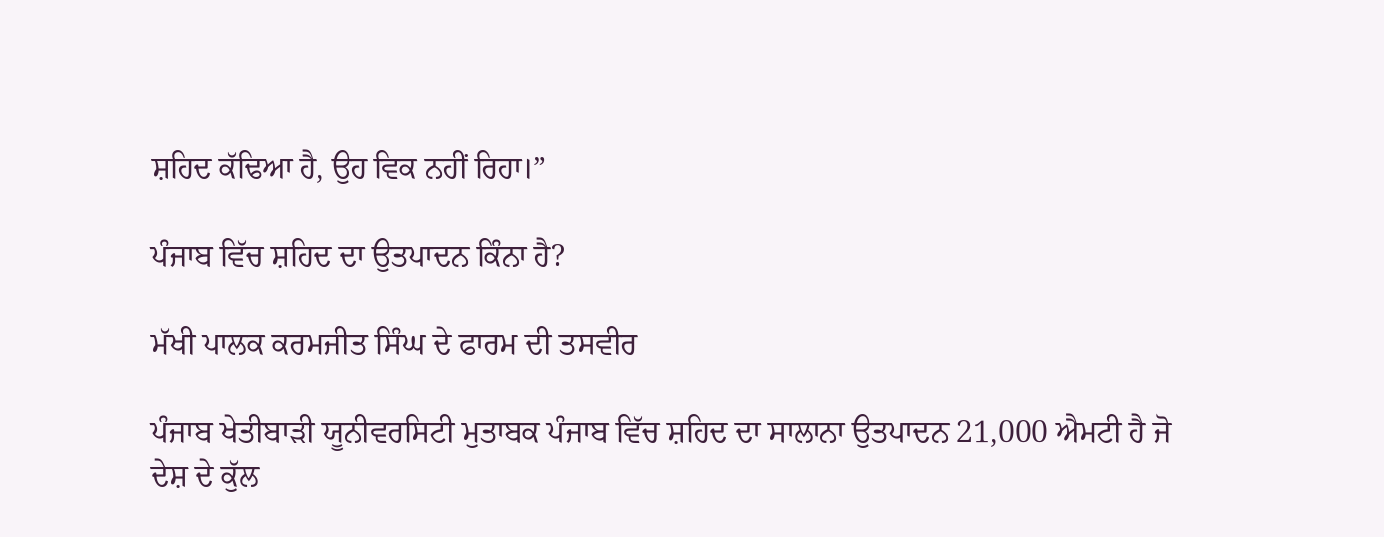ਸ਼ਹਿਦ ਕੱਢਿਆ ਹੈ, ਉਹ ਵਿਕ ਨਹੀਂ ਰਿਹਾ।”

ਪੰਜਾਬ ਵਿੱਚ ਸ਼ਹਿਦ ਦਾ ਉਤਪਾਦਨ ਕਿੰਨਾ ਹੈ?

ਮੱਖੀ ਪਾਲਕ ਕਰਮਜੀਤ ਸਿੰਘ ਦੇ ਫਾਰਮ ਦੀ ਤਸਵੀਰ

ਪੰਜਾਬ ਖੇਤੀਬਾੜੀ ਯੂਨੀਵਰਸਿਟੀ ਮੁਤਾਬਕ ਪੰਜਾਬ ਵਿੱਚ ਸ਼ਹਿਦ ਦਾ ਸਾਲਾਨਾ ਉਤਪਾਦਨ 21,000 ਐਮਟੀ ਹੈ ਜੋ ਦੇਸ਼ ਦੇ ਕੁੱਲ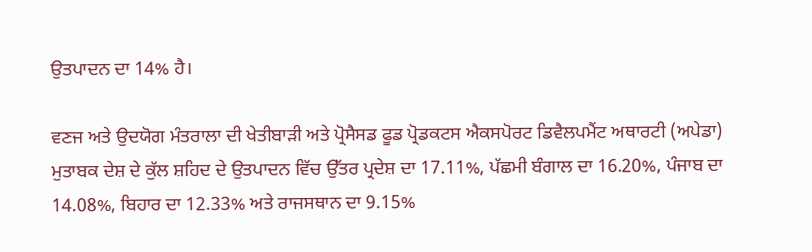ਉਤਪਾਦਨ ਦਾ 14% ਹੈ।

ਵਣਜ ਅਤੇ ਉਦਯੋਗ ਮੰਤਰਾਲਾ ਦੀ ਖੇਤੀਬਾੜੀ ਅਤੇ ਪ੍ਰੋਸੈਸਡ ਫੂਡ ਪ੍ਰੋਡਕਟਸ ਐਕਸਪੋਰਟ ਡਿਵੈਲਪਮੈਂਟ ਅਥਾਰਟੀ (ਅਪੇਡਾ) ਮੁਤਾਬਕ ਦੇਸ਼ ਦੇ ਕੁੱਲ ਸ਼ਹਿਦ ਦੇ ਉਤਪਾਦਨ ਵਿੱਚ ਉੱਤਰ ਪ੍ਰਦੇਸ਼ ਦਾ 17.11%, ਪੱਛਮੀ ਬੰਗਾਲ ਦਾ 16.20%, ਪੰਜਾਬ ਦਾ 14.08%, ਬਿਹਾਰ ਦਾ 12.33% ਅਤੇ ਰਾਜਸਥਾਨ ਦਾ 9.15%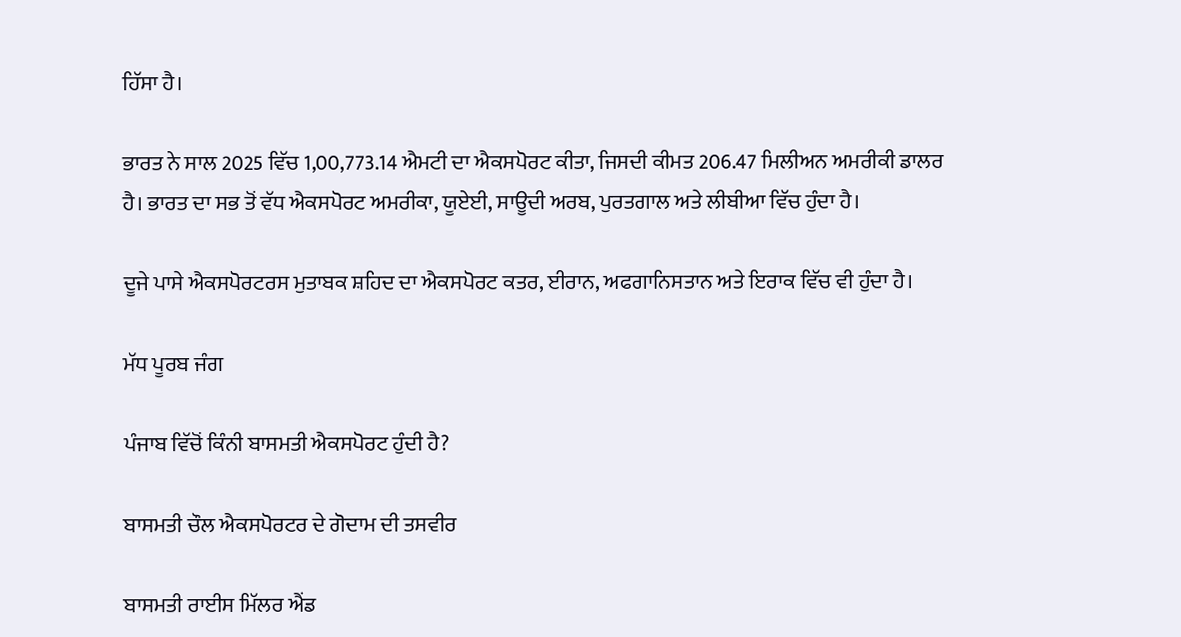ਹਿੱਸਾ ਹੈ।

ਭਾਰਤ ਨੇ ਸਾਲ 2025 ਵਿੱਚ 1,00,773.14 ਐਮਟੀ ਦਾ ਐਕਸਪੋਰਟ ਕੀਤਾ, ਜਿਸਦੀ ਕੀਮਤ 206.47 ਮਿਲੀਅਨ ਅਮਰੀਕੀ ਡਾਲਰ ਹੈ। ਭਾਰਤ ਦਾ ਸਭ ਤੋਂ ਵੱਧ ਐਕਸਪੋਰਟ ਅਮਰੀਕਾ, ਯੂਏਈ, ਸਾਊਦੀ ਅਰਬ, ਪੁਰਤਗਾਲ ਅਤੇ ਲੀਬੀਆ ਵਿੱਚ ਹੁੰਦਾ ਹੈ।

ਦੂਜੇ ਪਾਸੇ ਐਕਸਪੋਰਟਰਸ ਮੁਤਾਬਕ ਸ਼ਹਿਦ ਦਾ ਐਕਸਪੋਰਟ ਕਤਰ, ਈਰਾਨ, ਅਫਗਾਨਿਸਤਾਨ ਅਤੇ ਇਰਾਕ ਵਿੱਚ ਵੀ ਹੁੰਦਾ ਹੈ।

ਮੱਧ ਪੂਰਬ ਜੰਗ

ਪੰਜਾਬ ਵਿੱਚੋਂ ਕਿੰਨੀ ਬਾਸਮਤੀ ਐਕਸਪੋਰਟ ਹੁੰਦੀ ਹੈ?

ਬਾਸਮਤੀ ਚੌਲ ਐਕਸਪੋਰਟਰ ਦੇ ਗੋਦਾਮ ਦੀ ਤਸਵੀਰ

ਬਾਸਮਤੀ ਰਾਈਸ ਮਿੱਲਰ ਐਂਡ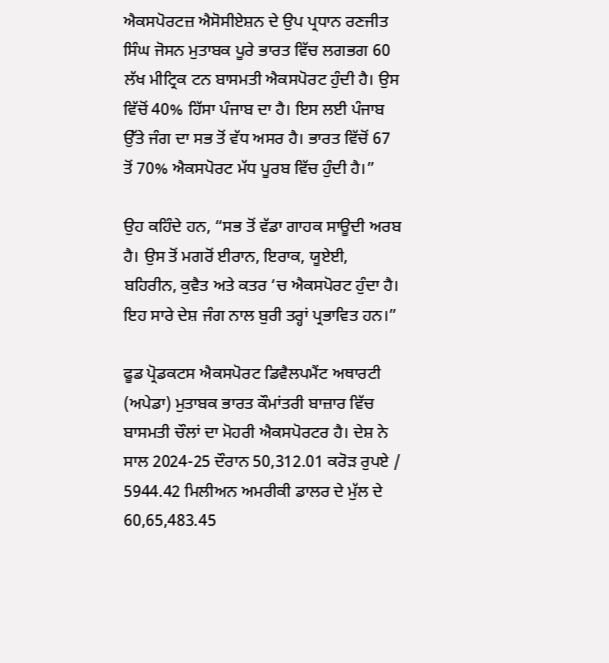ਐਕਸਪੋਰਟਜ਼ ਐਸੋਸੀਏਸ਼ਨ ਦੇ ਉਪ ਪ੍ਰਧਾਨ ਰਣਜੀਤ ਸਿੰਘ ਜੋਸਨ ਮੁਤਾਬਕ ਪੂਰੇ ਭਾਰਤ ਵਿੱਚ ਲਗਭਗ 60 ਲੱਖ ਮੀਟ੍ਰਿਕ ਟਨ ਬਾਸਮਤੀ ਐਕਸਪੋਰਟ ਹੁੰਦੀ ਹੈ। ਉਸ ਵਿੱਚੋਂ 40% ਹਿੱਸਾ ਪੰਜਾਬ ਦਾ ਹੈ। ਇਸ ਲਈ ਪੰਜਾਬ ਉੱਤੇ ਜੰਗ ਦਾ ਸਭ ਤੋਂ ਵੱਧ ਅਸਰ ਹੈ। ਭਾਰਤ ਵਿੱਚੋਂ 67 ਤੋਂ 70% ਐਕਸਪੋਰਟ ਮੱਧ ਪੂਰਬ ਵਿੱਚ ਹੁੰਦੀ ਹੈ।”

ਉਹ ਕਹਿੰਦੇ ਹਨ, “ਸਭ ਤੋਂ ਵੱਡਾ ਗਾਹਕ ਸਾਊਦੀ ਅਰਬ ਹੈ। ਉਸ ਤੋਂ ਮਗਰੋਂ ਈਰਾਨ, ਇਰਾਕ, ਯੂਏਈ, ਬਹਿਰੀਨ, ਕੁਵੈਤ ਅਤੇ ਕਤਰ ‘ਚ ਐਕਸਪੋਰਟ ਹੁੰਦਾ ਹੈ। ਇਹ ਸਾਰੇ ਦੇਸ਼ ਜੰਗ ਨਾਲ ਬੁਰੀ ਤਰ੍ਹਾਂ ਪ੍ਰਭਾਵਿਤ ਹਨ।”

ਫੂਡ ਪ੍ਰੋਡਕਟਸ ਐਕਸਪੋਰਟ ਡਿਵੈਲਪਮੈਂਟ ਅਥਾਰਟੀ (ਅਪੇਡਾ) ਮੁਤਾਬਕ ਭਾਰਤ ਕੌਮਾਂਤਰੀ ਬਾਜ਼ਾਰ ਵਿੱਚ ਬਾਸਮਤੀ ਚੌਲਾਂ ਦਾ ਮੋਹਰੀ ਐਕਸਪੋਰਟਰ ਹੈ। ਦੇਸ਼ ਨੇ ਸਾਲ 2024-25 ਦੌਰਾਨ 50,312.01 ਕਰੋੜ ਰੁਪਏ / 5944.42 ਮਿਲੀਅਨ ਅਮਰੀਕੀ ਡਾਲਰ ਦੇ ਮੁੱਲ ਦੇ 60,65,483.45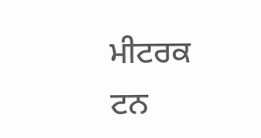ਮੀਟਰਕ ਟਨ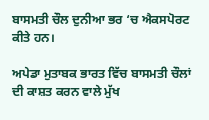ਬਾਸਮਤੀ ਚੌਲ ਦੁਨੀਆ ਭਰ ‘ਚ ਐਕਸਪੋਰਟ ਕੀਤੇ ਹਨ।

ਅਪੇਡਾ ਮੁਤਾਬਕ ਭਾਰਤ ਵਿੱਚ ਬਾਸਮਤੀ ਚੌਲਾਂ ਦੀ ਕਾਸ਼ਤ ਕਰਨ ਵਾਲੇ ਮੁੱਖ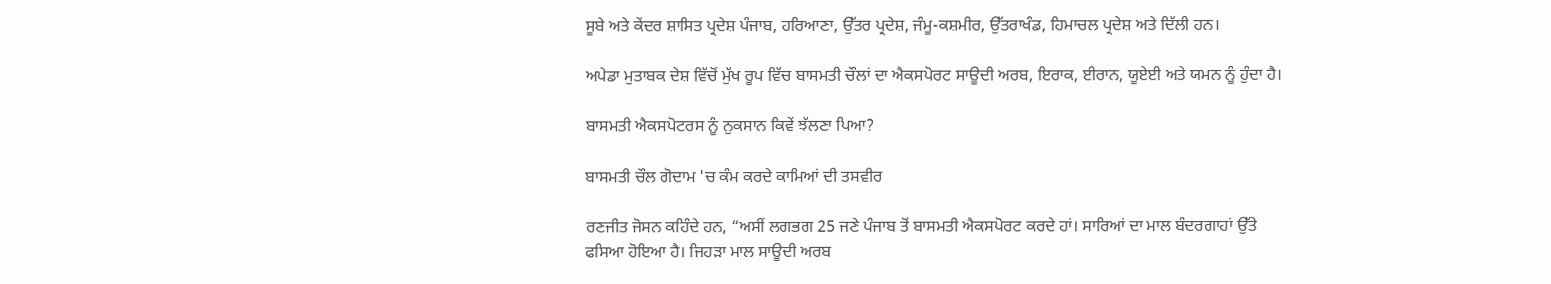ਸੂਬੇ ਅਤੇ ਕੇਂਦਰ ਸ਼ਾਸਿਤ ਪ੍ਰਦੇਸ਼ ਪੰਜਾਬ, ਹਰਿਆਣਾ, ਉੱਤਰ ਪ੍ਰਦੇਸ਼, ਜੰਮੂ-ਕਸ਼ਮੀਰ, ਉੱਤਰਾਖੰਡ, ਹਿਮਾਚਲ ਪ੍ਰਦੇਸ਼ ਅਤੇ ਦਿੱਲੀ ਹਨ।

ਅਪੇਡਾ ਮੁਤਾਬਕ ਦੇਸ਼ ਵਿੱਚੋਂ ਮੁੱਖ ਰੂਪ ਵਿੱਚ ਬਾਸਮਤੀ ਚੌਲਾਂ ਦਾ ਐਕਸਪੋਰਟ ਸਾਊਦੀ ਅਰਬ, ਇਰਾਕ, ਈਰਾਨ, ਯੂਏਈ ਅਤੇ ਯਮਨ ਨੂੰ ਹੁੰਦਾ ਹੈ।

ਬਾਸਮਤੀ ਐਕਸਪੋਟਰਸ ਨੂੰ ਨੁਕਸਾਨ ਕਿਵੇਂ ਝੱਲਣਾ ਪਿਆ?

ਬਾਸਮਤੀ ਚੌਲ ਗੋਦਾਮ 'ਚ ਕੰਮ ਕਰਦੇ ਕਾਮਿਆਂ ਦੀ ਤਸਵੀਰ

ਰਣਜੀਤ ਜੋਸਨ ਕਹਿੰਦੇ ਹਨ, “ਅਸੀਂ ਲਗਭਗ 25 ਜਣੇ ਪੰਜਾਬ ਤੋਂ ਬਾਸਮਤੀ ਐਕਸਪੋਰਟ ਕਰਦੇ ਹਾਂ। ਸਾਰਿਆਂ ਦਾ ਮਾਲ ਬੰਦਰਗਾਹਾਂ ਉੱਤੇ ਫਸਿਆ ਹੋਇਆ ਹੈ। ਜਿਹੜਾ ਮਾਲ ਸਾਊਦੀ ਅਰਬ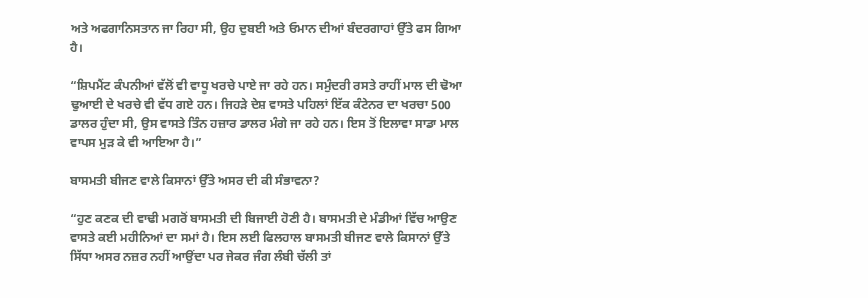ਅਤੇ ਅਫਗਾਨਿਸਤਾਨ ਜਾ ਰਿਹਾ ਸੀ, ਉਹ ਦੁਬਈ ਅਤੇ ਓਮਾਨ ਦੀਆਂ ਬੰਦਰਗਾਹਾਂ ਉੱਤੇ ਫਸ ਗਿਆ ਹੈ।

“ਸ਼ਿਪਮੈਂਟ ਕੰਪਨੀਆਂ ਵੱਲੋਂ ਵੀ ਵਾਧੂ ਖਰਚੇ ਪਾਏ ਜਾ ਰਹੇ ਹਨ। ਸਮੁੰਦਰੀ ਰਸਤੇ ਰਾਹੀਂ ਮਾਲ ਦੀ ਢੋਆ ਢੁਆਈ ਦੇ ਖਰਚੇ ਵੀ ਵੱਧ ਗਏ ਹਨ। ਜਿਹੜੇ ਦੇਸ਼ ਵਾਸਤੇ ਪਹਿਲਾਂ ਇੱਕ ਕੰਟੇਨਰ ਦਾ ਖਰਚਾ 500 ਡਾਲਰ ਹੁੰਦਾ ਸੀ, ਉਸ ਵਾਸਤੇ ਤਿੰਨ ਹਜ਼ਾਰ ਡਾਲਰ ਮੰਗੇ ਜਾ ਰਹੇ ਹਨ। ਇਸ ਤੋਂ ਇਲਾਵਾ ਸਾਡਾ ਮਾਲ ਵਾਪਸ ਮੁੜ ਕੇ ਵੀ ਆਇਆ ਹੈ।”

ਬਾਸਮਤੀ ਬੀਜਣ ਵਾਲੇ ਕਿਸਾਨਾਂ ਉੱਤੇ ਅਸਰ ਦੀ ਕੀ ਸੰਭਾਵਨਾ?

“ਹੁਣ ਕਣਕ ਦੀ ਵਾਢੀ ਮਗਰੋਂ ਬਾਸਮਤੀ ਦੀ ਬਿਜਾਈ ਹੋਣੀ ਹੈ। ਬਾਸਮਤੀ ਦੇ ਮੰਡੀਆਂ ਵਿੱਚ ਆਉਣ ਵਾਸਤੇ ਕਈ ਮਹੀਨਿਆਂ ਦਾ ਸਮਾਂ ਹੈ। ਇਸ ਲਈ ਫਿਲਹਾਲ ਬਾਸਮਤੀ ਬੀਜਣ ਵਾਲੇ ਕਿਸਾਨਾਂ ਉੱਤੇ ਸਿੱਧਾ ਅਸਰ ਨਜ਼ਰ ਨਹੀਂ ਆਉਂਦਾ ਪਰ ਜੇਕਰ ਜੰਗ ਲੰਬੀ ਚੱਲੀ ਤਾਂ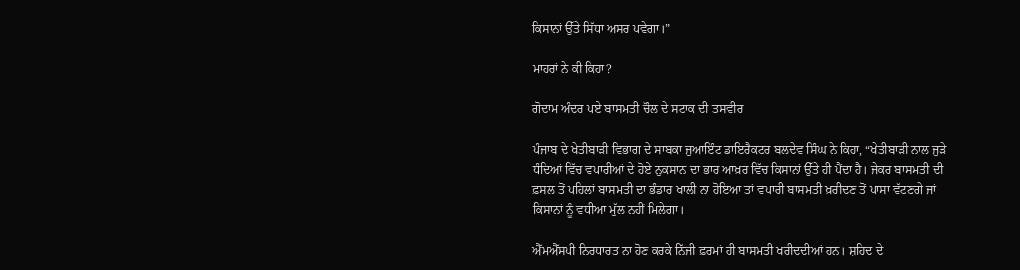ਕਿਸਾਨਾਂ ਉੱਤੇ ਸਿੱਧਾ ਅਸਰ ਪਵੇਗਾ।”

ਮਾਹਰਾਂ ਨੇ ਕੀ ਕਿਹਾ?

ਗੋਦਾਮ ਅੰਦਰ ਪਏ ਬਾਸਮਤੀ ਚੌਲ ਦੇ ਸਟਾਕ ਦੀ ਤਸਵੀਰ

ਪੰਜਾਬ ਦੇ ਖੇਤੀਬਾੜੀ ਵਿਭਾਗ ਦੇ ਸਾਬਕਾ ਜੁਆਇੰਟ ਡਾਇਰੈਕਟਰ ਬਲਦੇਵ ਸਿੰਘ ਨੇ ਕਿਹਾ, “ਖੇਤੀਬਾੜੀ ਨਾਲ ਜੁੜੇ ਧੰਦਿਆਂ ਵਿੱਚ ਵਪਾਰੀਆਂ ਦੇ ਹੋਏ ਨੁਕਸਾਨ ਦਾ ਭਾਰ ਆਖ਼ਰ ਵਿੱਚ ਕਿਸਾਨਾਂ ਉੱਤੇ ਹੀ ਪੈਂਦਾ ਹੈ। ਜੇਕਰ ਬਾਸਮਤੀ ਦੀ ਫ਼ਸਲ ਤੋਂ ਪਹਿਲਾਂ ਬਾਸਮਤੀ ਦਾ ਭੰਡਾਰ ਖਾਲੀ ਨਾ ਹੋਇਆ ਤਾਂ ਵਪਾਰੀ ਬਾਸਮਤੀ ਖ਼ਰੀਦਣ ਤੋਂ ਪਾਸਾ ਵੱਟਣਗੇ ਜਾਂ ਕਿਸਾਨਾਂ ਨੂੰ ਵਧੀਆ ਮੁੱਲ ਨਹੀਂ ਮਿਲੇਗਾ।

ਐੱਮਐੱਸਪੀ ਨਿਰਧਾਰਤ ਨਾ ਹੋਣ ਕਰਕੇ ਨਿੱਜੀ ਫ਼ਰਮਾਂ ਹੀ ਬਾਸਮਤੀ ਖਰੀਦਦੀਆਂ ਹਨ। ਸ਼ਹਿਦ ਦੇ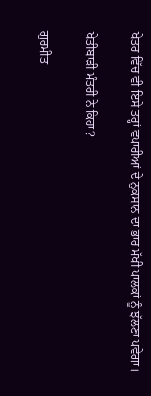ਖੇਤਰ ਵਿੱਚ ਵੀ ਇਸੇ ਤਰ੍ਹਾਂ ਵਪਾਰੀਆਂ ਦੇ ਨੁਕਸਾਨ ਦਾ ਭਾਰ ਮੱਖੀ ਪਾਲਕਾਂ ਨੂੰ ਝੱਲਣਾ ਪਵੇਗਾ।

ਖੇਤੀਬਾੜੀ ਮੰਤਰੀ ਨੇ ਕਿਹਾ?

ਗੁਰਮੀਤ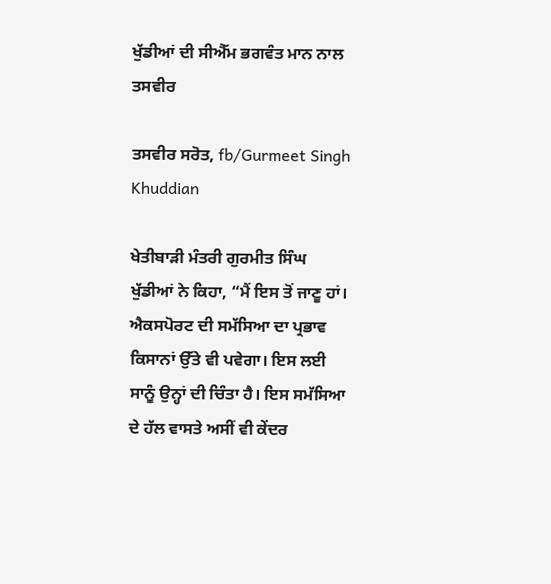ਖੁੱਡੀਆਂ ਦੀ ਸੀਐੱਮ ਭਗਵੰਤ ਮਾਨ ਨਾਲ ਤਸਵੀਰ

ਤਸਵੀਰ ਸਰੋਤ, fb/Gurmeet Singh Khuddian

ਖੇਤੀਬਾੜੀ ਮੰਤਰੀ ਗੁਰਮੀਤ ਸਿੰਘ ਖੁੱਡੀਆਂ ਨੇ ਕਿਹਾ, “ਮੈਂ ਇਸ ਤੋਂ ਜਾਣੂ ਹਾਂ। ਐਕਸਪੋਰਟ ਦੀ ਸਮੱਸਿਆ ਦਾ ਪ੍ਰਭਾਵ ਕਿਸਾਨਾਂ ਉੱਤੇ ਵੀ ਪਵੇਗਾ। ਇਸ ਲਈ ਸਾਨੂੰ ਉਨ੍ਹਾਂ ਦੀ ਚਿੰਤਾ ਹੈ। ਇਸ ਸਮੱਸਿਆ ਦੇ ਹੱਲ ਵਾਸਤੇ ਅਸੀਂ ਵੀ ਕੇਂਦਰ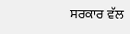ਸਰਕਾਰ ਵੱਲ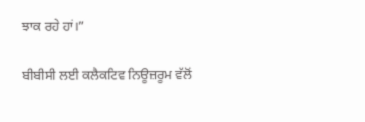ਝਾਕ ਰਹੇ ਹਾਂ।”

ਬੀਬੀਸੀ ਲਈ ਕਲੈਕਟਿਵ ਨਿਊਜ਼ਰੂਮ ਵੱਲੋਂ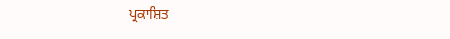ਪ੍ਰਕਾਸ਼ਿਤ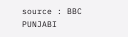source : BBC PUNJABI